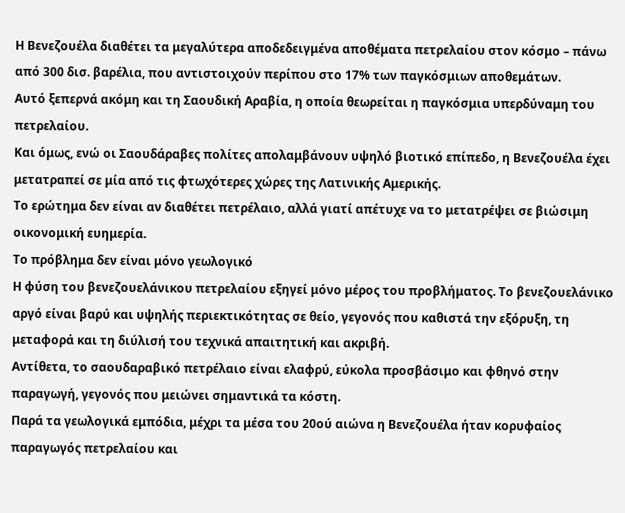Η Βενεζουέλα διαθέτει τα μεγαλύτερα αποδεδειγμένα αποθέματα πετρελαίου στον κόσμο – πάνω από 300 δισ. βαρέλια, που αντιστοιχούν περίπου στο 17% των παγκόσμιων αποθεμάτων.
Αυτό ξεπερνά ακόμη και τη Σαουδική Αραβία, η οποία θεωρείται η παγκόσμια υπερδύναμη του πετρελαίου.
Και όμως, ενώ οι Σαουδάραβες πολίτες απολαμβάνουν υψηλό βιοτικό επίπεδο, η Βενεζουέλα έχει μετατραπεί σε μία από τις φτωχότερες χώρες της Λατινικής Αμερικής.
Το ερώτημα δεν είναι αν διαθέτει πετρέλαιο, αλλά γιατί απέτυχε να το μετατρέψει σε βιώσιμη οικονομική ευημερία.
Το πρόβλημα δεν είναι μόνο γεωλογικό
Η φύση του βενεζουελάνικου πετρελαίου εξηγεί μόνο μέρος του προβλήματος. Το βενεζουελάνικο αργό είναι βαρύ και υψηλής περιεκτικότητας σε θείο, γεγονός που καθιστά την εξόρυξη, τη μεταφορά και τη διύλισή του τεχνικά απαιτητική και ακριβή.
Αντίθετα, το σαουδαραβικό πετρέλαιο είναι ελαφρύ, εύκολα προσβάσιμο και φθηνό στην παραγωγή, γεγονός που μειώνει σημαντικά τα κόστη.
Παρά τα γεωλογικά εμπόδια, μέχρι τα μέσα του 20ού αιώνα η Βενεζουέλα ήταν κορυφαίος παραγωγός πετρελαίου και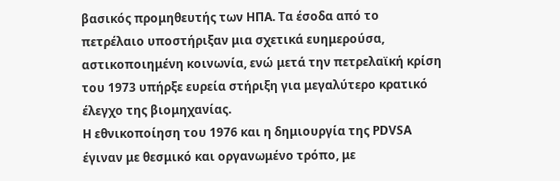βασικός προμηθευτής των ΗΠΑ. Τα έσοδα από το πετρέλαιο υποστήριξαν μια σχετικά ευημερούσα, αστικοποιημένη κοινωνία, ενώ μετά την πετρελαϊκή κρίση του 1973 υπήρξε ευρεία στήριξη για μεγαλύτερο κρατικό έλεγχο της βιομηχανίας.
Η εθνικοποίηση του 1976 και η δημιουργία της PDVSA έγιναν με θεσμικό και οργανωμένο τρόπο, με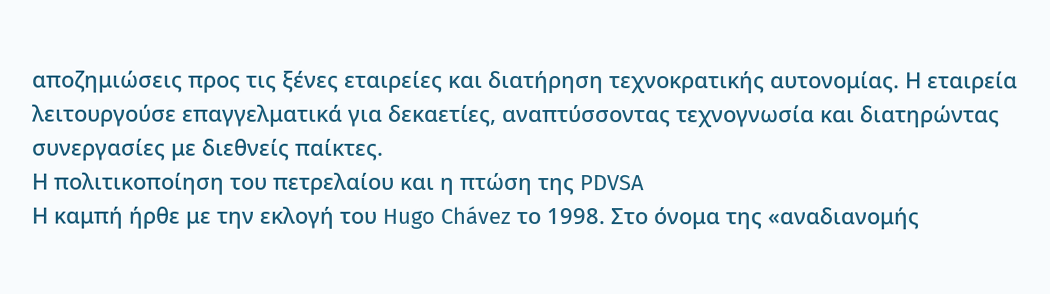αποζημιώσεις προς τις ξένες εταιρείες και διατήρηση τεχνοκρατικής αυτονομίας. Η εταιρεία λειτουργούσε επαγγελματικά για δεκαετίες, αναπτύσσοντας τεχνογνωσία και διατηρώντας συνεργασίες με διεθνείς παίκτες.
Η πολιτικοποίηση του πετρελαίου και η πτώση της PDVSA
Η καμπή ήρθε με την εκλογή του Hugo Chávez το 1998. Στο όνομα της «αναδιανομής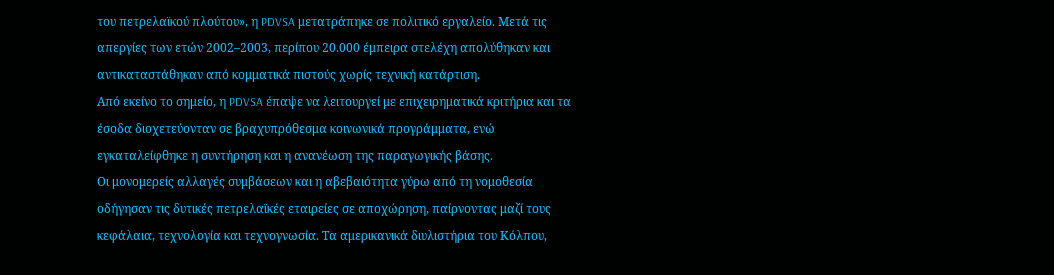του πετρελαϊκού πλούτου», η PDVSA μετατράπηκε σε πολιτικό εργαλείο. Μετά τις απεργίες των ετών 2002–2003, περίπου 20.000 έμπειρα στελέχη απολύθηκαν και αντικαταστάθηκαν από κομματικά πιστούς χωρίς τεχνική κατάρτιση.
Από εκείνο το σημείο, η PDVSA έπαψε να λειτουργεί με επιχειρηματικά κριτήρια και τα έσοδα διοχετεύονταν σε βραχυπρόθεσμα κοινωνικά προγράμματα, ενώ εγκαταλείφθηκε η συντήρηση και η ανανέωση της παραγωγικής βάσης.
Οι μονομερείς αλλαγές συμβάσεων και η αβεβαιότητα γύρω από τη νομοθεσία οδήγησαν τις δυτικές πετρελαϊκές εταιρείες σε αποχώρηση, παίρνοντας μαζί τους κεφάλαια, τεχνολογία και τεχνογνωσία. Τα αμερικανικά διυλιστήρια του Κόλπου,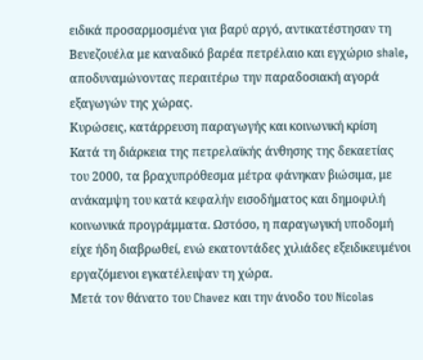ειδικά προσαρμοσμένα για βαρύ αργό, αντικατέστησαν τη Βενεζουέλα με καναδικό βαρέα πετρέλαιο και εγχώριο shale, αποδυναμώνοντας περαιτέρω την παραδοσιακή αγορά εξαγωγών της χώρας.
Κυρώσεις, κατάρρευση παραγωγής και κοινωνική κρίση
Kατά τη διάρκεια της πετρελαϊκής άνθησης της δεκαετίας του 2000, τα βραχυπρόθεσμα μέτρα φάνηκαν βιώσιμα, με ανάκαμψη του κατά κεφαλήν εισοδήματος και δημοφιλή κοινωνικά προγράμματα. Ωστόσο, η παραγωγική υποδομή είχε ήδη διαβρωθεί, ενώ εκατοντάδες χιλιάδες εξειδικευμένοι εργαζόμενοι εγκατέλειψαν τη χώρα.
Μετά τον θάνατο του Chavez και την άνοδο του Nicolas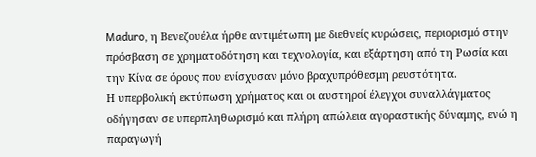Maduro, η Βενεζουέλα ήρθε αντιμέτωπη με διεθνείς κυρώσεις, περιορισμό στην πρόσβαση σε χρηματοδότηση και τεχνολογία, και εξάρτηση από τη Ρωσία και την Κίνα σε όρους που ενίσχυσαν μόνο βραχυπρόθεσμη ρευστότητα.
Η υπερβολική εκτύπωση χρήματος και οι αυστηροί έλεγχοι συναλλάγματος οδήγησαν σε υπερπληθωρισμό και πλήρη απώλεια αγοραστικής δύναμης, ενώ η παραγωγή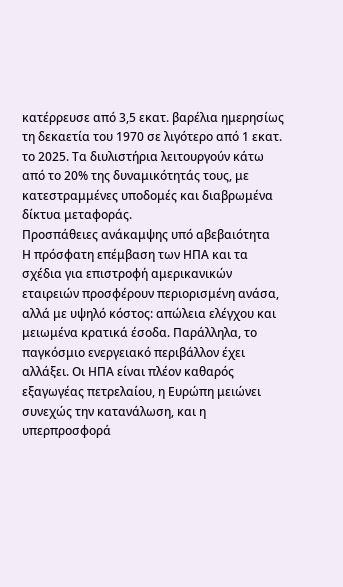κατέρρευσε από 3,5 εκατ. βαρέλια ημερησίως τη δεκαετία του 1970 σε λιγότερο από 1 εκατ. το 2025. Τα διυλιστήρια λειτουργούν κάτω από το 20% της δυναμικότητάς τους, με κατεστραμμένες υποδομές και διαβρωμένα δίκτυα μεταφοράς.
Προσπάθειες ανάκαμψης υπό αβεβαιότητα
Η πρόσφατη επέμβαση των ΗΠΑ και τα σχέδια για επιστροφή αμερικανικών εταιρειών προσφέρουν περιορισμένη ανάσα, αλλά με υψηλό κόστος: απώλεια ελέγχου και μειωμένα κρατικά έσοδα. Παράλληλα, το παγκόσμιο ενεργειακό περιβάλλον έχει αλλάξει. Οι ΗΠΑ είναι πλέον καθαρός εξαγωγέας πετρελαίου, η Ευρώπη μειώνει συνεχώς την κατανάλωση, και η υπερπροσφορά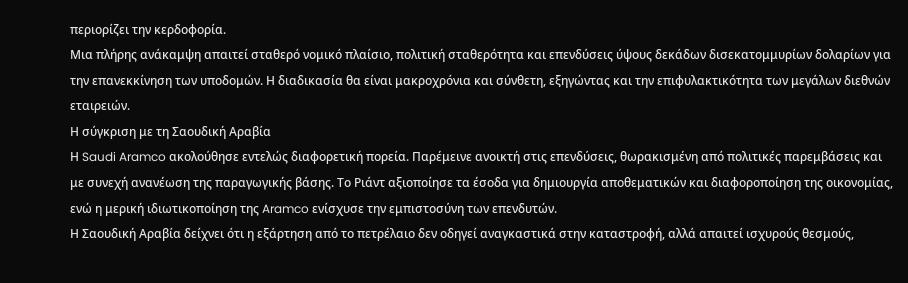περιορίζει την κερδοφορία.
Μια πλήρης ανάκαμψη απαιτεί σταθερό νομικό πλαίσιο, πολιτική σταθερότητα και επενδύσεις ύψους δεκάδων δισεκατομμυρίων δολαρίων για την επανεκκίνηση των υποδομών. Η διαδικασία θα είναι μακροχρόνια και σύνθετη, εξηγώντας και την επιφυλακτικότητα των μεγάλων διεθνών εταιρειών.
Η σύγκριση με τη Σαουδική Αραβία
Η Saudi Aramco ακολούθησε εντελώς διαφορετική πορεία. Παρέμεινε ανοικτή στις επενδύσεις, θωρακισμένη από πολιτικές παρεμβάσεις και με συνεχή ανανέωση της παραγωγικής βάσης. Το Ριάντ αξιοποίησε τα έσοδα για δημιουργία αποθεματικών και διαφοροποίηση της οικονομίας, ενώ η μερική ιδιωτικοποίηση της Aramco ενίσχυσε την εμπιστοσύνη των επενδυτών.
Η Σαουδική Αραβία δείχνει ότι η εξάρτηση από το πετρέλαιο δεν οδηγεί αναγκαστικά στην καταστροφή, αλλά απαιτεί ισχυρούς θεσμούς,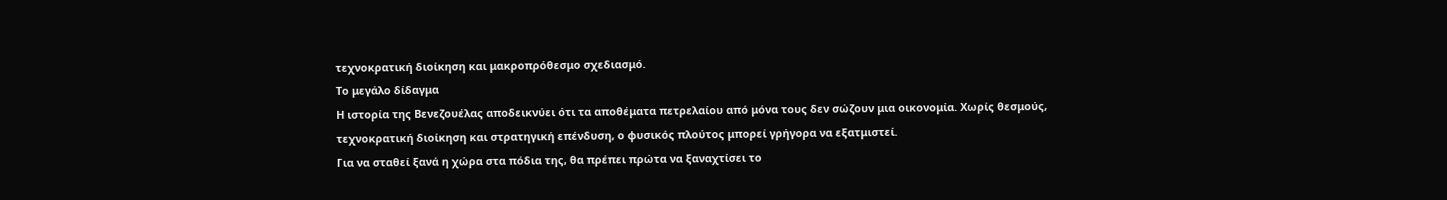τεχνοκρατική διοίκηση και μακροπρόθεσμο σχεδιασμό.
Το μεγάλο δίδαγμα
Η ιστορία της Βενεζουέλας αποδεικνύει ότι τα αποθέματα πετρελαίου από μόνα τους δεν σώζουν μια οικονομία. Χωρίς θεσμούς, τεχνοκρατική διοίκηση και στρατηγική επένδυση, ο φυσικός πλούτος μπορεί γρήγορα να εξατμιστεί.
Για να σταθεί ξανά η χώρα στα πόδια της, θα πρέπει πρώτα να ξαναχτίσει το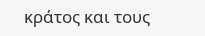κράτος και τους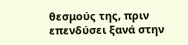θεσμούς της, πριν επενδύσει ξανά στην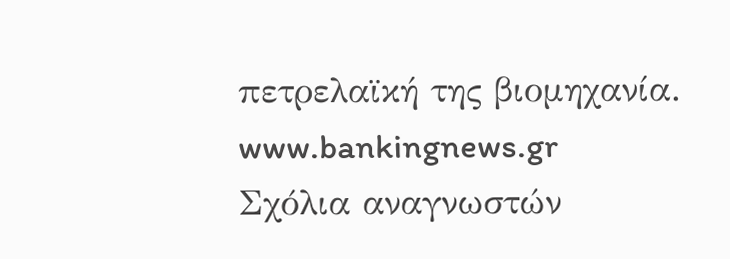πετρελαϊκή της βιομηχανία.
www.bankingnews.gr
Σχόλια αναγνωστών